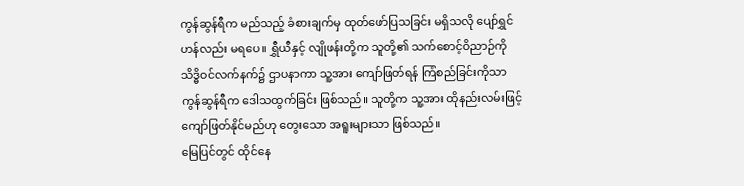ကွန်ဆွန်ရီက မည်သည့် ခံစားချက်မှ ထုတ်ဖော်ပြသခြင်း မရှိသလို ပျော်ရွှင်ဟန်လည်း မရပေ။ ရွှီယီနှင့် လျိုဖန်းတို့က သူတို့၏ သက်စောင့်ဝိညာဉ်ကို သိဒ္ဓိဝင်လက်နက်၌ ဌာပနာကာ သူ့အား ကျော်ဖြတ်ရန် ကြံစည်ခြင်းကိုသာ ကွန်ဆွန်ရီက ဒေါသထွက်ခြင်း ဖြစ်သည်။ သူတို့က သူ့အား ထိုနည်းလမ်းဖြင့် ကျော်ဖြတ်နိုင်မည်ဟု တွေးသော အရူးများသာ ဖြစ်သည်။
မြေပြင်တွင် ထိုင်နေ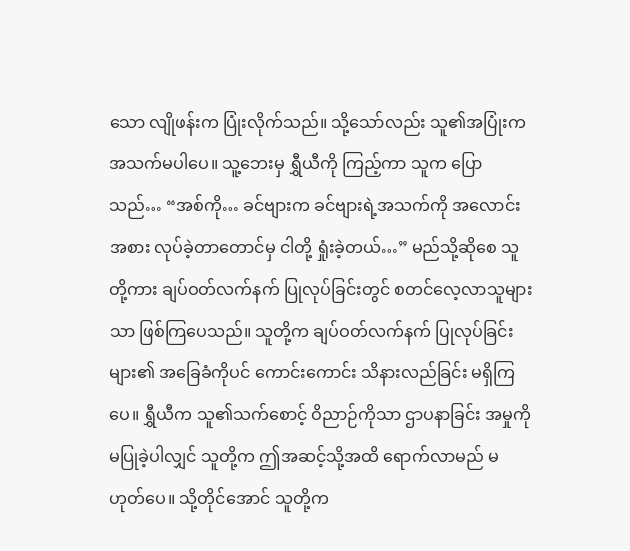သော လျိုဖန်းက ပြုံးလိုက်သည်။ သို့သော်လည်း သူ၏အပြုံးက အသက်မပါပေ။ သူ့ဘေးမှ ရွှီယီကို ကြည့်ကာ သူက ပြောသည်… “အစ်ကို… ခင်ဗျားက ခင်ဗျားရဲ့အသက်ကို အလောင်းအစား လုပ်ခဲ့တာတောင်မှ ငါတို့ ရှုံးခဲ့တယ်…” မည်သို့ဆိုစေ သူတို့ကား ချပ်ဝတ်လက်နက် ပြုလုပ်ခြင်းတွင် စတင်လေ့လာသူများသာ ဖြစ်ကြပေသည်။ သူတို့က ချပ်ဝတ်လက်နက် ပြုလုပ်ခြင်းများ၏ အခြေခံကိုပင် ကောင်းကောင်း သိနားလည်ခြင်း မရှိကြပေ။ ရွှီယီက သူ၏သက်စောင့် ဝိညာဉ်ကိုသာ ဌာပနာခြင်း အမှုကို မပြုခဲ့ပါလျှင် သူတို့က ဤအဆင့်သို့အထိ ရောက်လာမည် မဟုတ်ပေ။ သို့တိုင်အောင် သူတို့က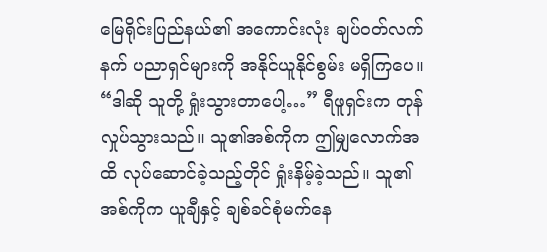မြေရိုင်းပြည်နယ်၏ အကောင်းလုံး ချပ်ဝတ်လက်နက် ပညာရှင်များကို အနိုင်ယူနိုင်စွမ်း မရှိကြပေ။
“ဒါဆို သူတို့ ရှုံးသွားတာပေါ့…” ရီဖူရှင်းက တုန်လှုပ်သွားသည်။ သူ၏အစ်ကိုက ဤမျှလောက်အထိ လုပ်ဆောင်ခဲ့သည့်တိုင် ရှုံးနိမ့်ခဲ့သည်။ သူ၏အစ်ကိုက ယူချီနှင့် ချစ်ခင်စုံမက်နေ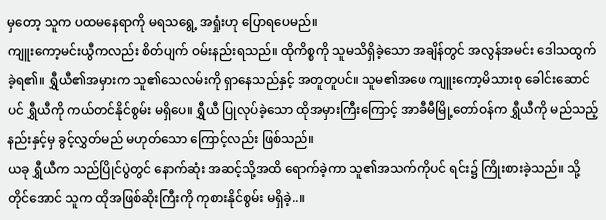မှတော့ သူက ပထမနေရာကို မရသရွေ့ အရှုံးဟု ပြောရပေမည်။
ကျူးကော့မင်းယွီကလည်း စိတ်ပျက် ဝမ်းနည်းရသည်။ ထိုကိစ္စကို သူမသိရှိခဲ့သော အချိန်တွင် အလွန်အမင်း ဒေါသထွက်ခဲ့ရ၏။ ရွှီယီ၏အမှားက သူ၏သေလမ်းကို ရှာနေသည်နှင့် အတူတူပင်။ သူမ၏အဖေ ကျူးကော့မိသားစု ခေါင်းဆောင်ပင် ရွှီယီကို ကယ်တင်နိုင်စွမ်း မရှိပေ။ ရွှီယီ ပြုလုပ်ခဲ့သော ထိုအမှားကြီးကြောင့် အာခီမီမြို့တော်ဝန်က ရွှီယီကို မည်သည့်နည်းနှင့်မှ ခွင့်လွှတ်မည် မဟုတ်သော ကြောင့်လည်း ဖြစ်သည်။
ယခု ရွှီယီက သည်ပြိုင်ပွဲတွင် နောက်ဆုံး အဆင့်သို့အထိ ရောက်ခဲ့ကာ သူ၏အသက်ကိုပင် ရင်း၌ ကြိုးစားခဲ့သည်။ သို့တိုင်အောင် သူက ထိုအဖြစ်ဆိုးကြီးကို ကုစားနိုင်စွမ်း မရှိခဲ့..။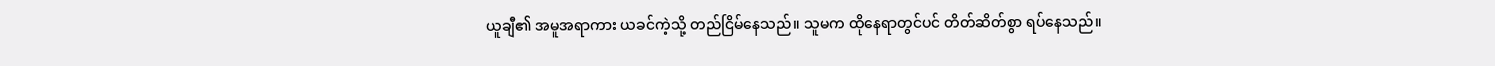ယူချီ၏ အမူအရာကား ယခင်ကဲ့သို့ တည်ငြိမ်နေသည်။ သူမက ထိုနေရာတွင်ပင် တိတ်ဆိတ်စွာ ရပ်နေသည်။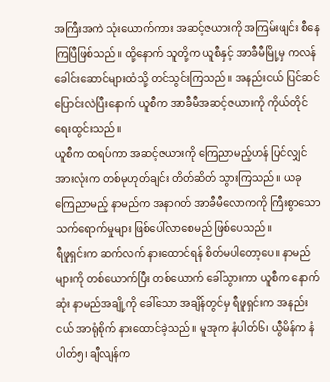အကြီးအကဲ သုံးယောက်ကား အဆင့်ဇယားကို အကြမ်းဖျင်း စီနေကြပြီဖြစ်သည်။ ထို့နောက် သူတို့က ယူစီနှင့် အာခီမီမြို့မှ ကလန်ခေါင်းဆောင်များထံသို့ တင်သွင်းကြသည်။ အနည်းငယ် ပြင်ဆင် ပြောင်းလဲပြီးနောက် ယူစီက အာခီမီအဆင့်ဇယားကို ကိုယ်တိုင် ရေးထွင်းသည်။
ယူစီက ထရပ်ကာ အဆင့်ဇယားကို ကြေညာမည့်ဟန် ပြင်လျှင် အားလုံးက တစ်မုဟုတ်ချင်း တိတ်ဆိတ် သွားကြသည်။ ယခု ကြေညာမည့် နာမည်က အနာဂတ် အာခီမီလောကကို ကြီးစွာသော သက်ရောက်မှုများ ဖြစ်ပေါ်လာစေမည် ဖြစ်ပေသည်။
ရီဖူရှင်းက ဆက်လက် နားထောင်ရန် စိတ်မပါတော့ပေ။ နာမည်များကို တစ်ယောက်ပြီး တစ်ယောက် ခေါ်သွားကာ ယူစီက နောက်ဆုံး နာမည်အချို့ကို ခေါ်သော အချိန်တွင်မှ ရီဖူရှင်းက အနည်းငယ် အာရုံစိုက် နားထောင်ခဲ့သည်။ မူအုက နံပါတ်၆၊ ယွီမိန်က နံပါတ်၅၊ ချီလျန်က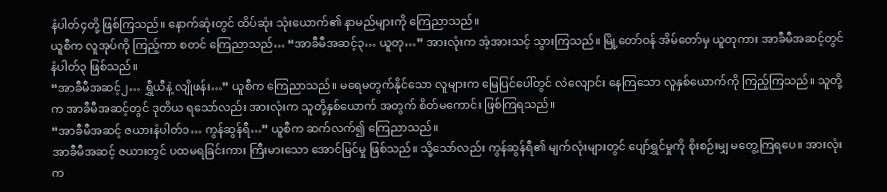နံပါတ်၄တို့ ဖြစ်ကြသည်။ နောက်ဆုံးတွင် ထိပ်ဆုံး သုံးယောက်၏ နာမည်များကို ကြေညာသည်။
ယူစီက လူအုပ်ကို ကြည့်ကာ စတင် ကြေညာသည်… “အာခီမီအဆင့်၃… ယူတု…” အားလုံးက အံ့အားသင့် သွားကြသည်။ မြို့တော်ဝန် အိမ်တော်မှ ယူတုကား အာခီမီအဆင့်တွင် နံပါတ်၃ ဖြစ်သည်။
“အာခီမီအဆင့်၂… ရွှီယီနဲ့ လျိုဖန်း…” ယူစီက ကြေညာသည်။ မရေမတွက်နိုင်သော လူများက မြေပြင်ပေါ်တွင် လဲလျောင်း နေကြသော လူနှစ်ယောက်ကို ကြည့်ကြသည်။ သူတို့က အာခီမီအဆင့်တွင် ဒုတိယ ရသော်လည်း အားလုံးက သူတို့နှစ်ယောက် အတွက် စိတ်မကောင်း ဖြစ်ကြရသည်။
“အာခီမီအဆင့် ဇယားနံပါတ်၁… ကွန်ဆွန်ရီ…” ယူစီက ဆက်လက်၍ ကြေညာသည်။
အာခီမီအဆင့် ဇယားတွင် ပထမရခြင်းကား ကြီးမားသော အောင်မြင်မှု ဖြစ်သည်။ သို့သော်လည်း ကွန်ဆွန်ရီ၏ မျက်လုံးများတွင် ပျော်ရွှင်မှုကို စိုးစဉ်းမျှ မတွေ့ကြရပေ။ အားလုံးက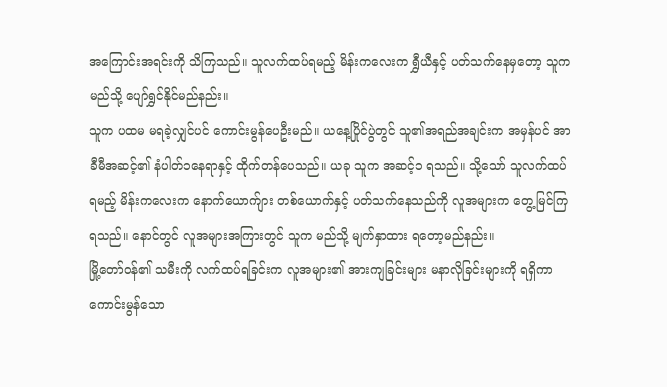အကြောင်းအရင်းကို သိကြသည်။ သူလက်ထပ်ရမည့် မိန်းကလေးက ရွှီယီနှင့် ပတ်သက်နေမှတော့ သူက မည်သို့ ပျော်ရွှင်နိုင်မည်နည်း။
သူက ပထမ မရခဲ့လျှင်ပင် ကောင်းမွန်ပေဦးမည်။ ယနေ့ပြိုင်ပွဲတွင် သူ၏အရည်အချင်းက အမှန်ပင် အာခီမီအဆင့်၏ နံပါတ်၁နေရာနှင့် ထိုက်တန်ပေသည်။ ယခု သူက အဆင့်၁ ရသည်။ သို့သော် သူလက်ထပ်ရမည့် မိန်းကလေးက နောက်ယောက်ျား တစ်ယောက်နှင့် ပတ်သက်နေသည်ကို လူအများက တွေ့မြင်ကြရသည်။ နောင်တွင် လူအများအကြားတွင် သူက မည်သို့ မျက်နှာထား ရတော့မည်နည်း။
မြို့တော်ဝန်၏ သမီးကို လက်ထပ်ရခြင်းက လူအများ၏ အားကျခြင်းများ မနာလိုခြင်းများကို ရရှိကာ ကောင်းမွန်သော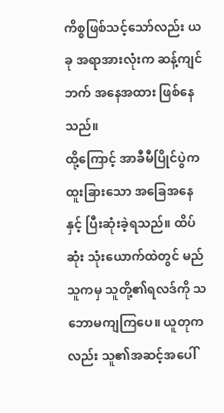ကိစ္စဖြစ်သင့်သော်လည်း ယခု အရာအားလုံးက ဆန့်ကျင်ဘက် အနေအထား ဖြစ်နေသည်။
ထို့ကြောင့် အာခီမီပြိုင်ပွဲက ထူးခြားသော အခြေအနေနှင့် ပြီးဆုံးခဲ့ရသည်။ ထိပ်ဆုံး သုံးယောက်ထဲတွင် မည်သူကမှ သူတို့၏ရလဒ်ကို သဘောမကျကြပေ။ ယူတုကလည်း သူ၏အဆင့်အပေါ်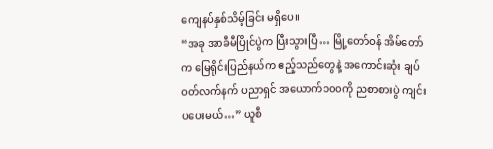ကျေနပ်နှစ်သိမ့်ခြင်း မရှိပေ။
“အခု အာခီမီပြိုင်ပွဲက ပြီးသွားပြီ… မြို့တော်ဝန် အိမ်တော်က မြေရိုင်းပြည်နယ်က ဧည့်သည်တွေနဲ့ အကောင်းဆုံး ချပ်ဝတ်လက်နက် ပညာရှင် အယောက်၁၀၀ကို ညစာစားပွဲ ကျင်းပပေးမယ်…” ယူစီ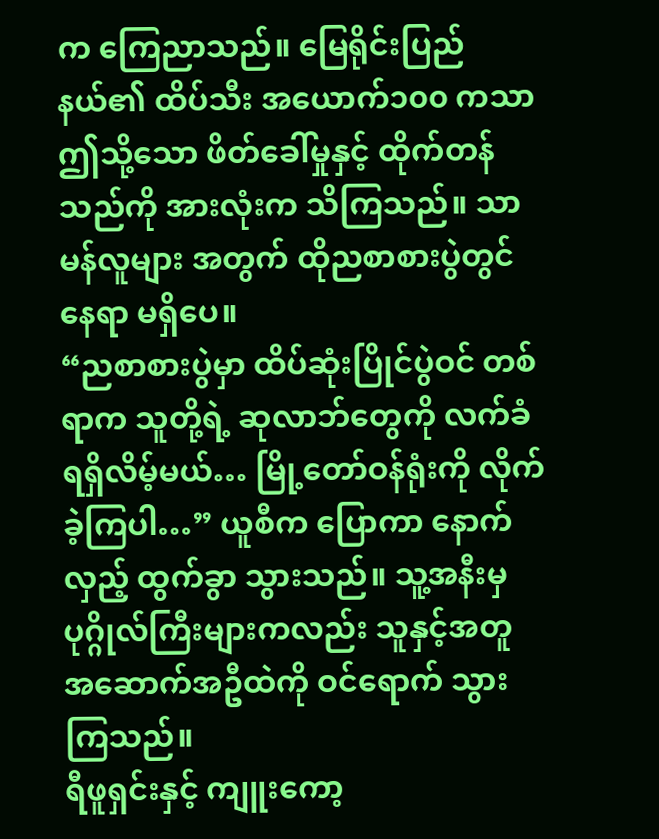က ကြေညာသည်။ မြေရိုင်းပြည်နယ်၏ ထိပ်သီး အယောက်၁၀၀ ကသာ ဤသို့သော ဖိတ်ခေါ်မှုနှင့် ထိုက်တန်သည်ကို အားလုံးက သိကြသည်။ သာမန်လူများ အတွက် ထိုညစာစားပွဲတွင် နေရာ မရှိပေ။
“ညစာစားပွဲမှာ ထိပ်ဆုံးပြိုင်ပွဲဝင် တစ်ရာက သူတို့ရဲ့ ဆုလာဘ်တွေကို လက်ခံရရှိလိမ့်မယ်… မြို့တော်ဝန်ရုံးကို လိုက်ခဲ့ကြပါ…” ယူစီက ပြောကာ နောက်လှည့် ထွက်ခွာ သွားသည်။ သူ့အနီးမှ ပုဂ္ဂိုလ်ကြီးများကလည်း သူနှင့်အတူ အဆောက်အဦထဲကို ဝင်ရောက် သွားကြသည်။
ရီဖူရှင်းနှင့် ကျူးကော့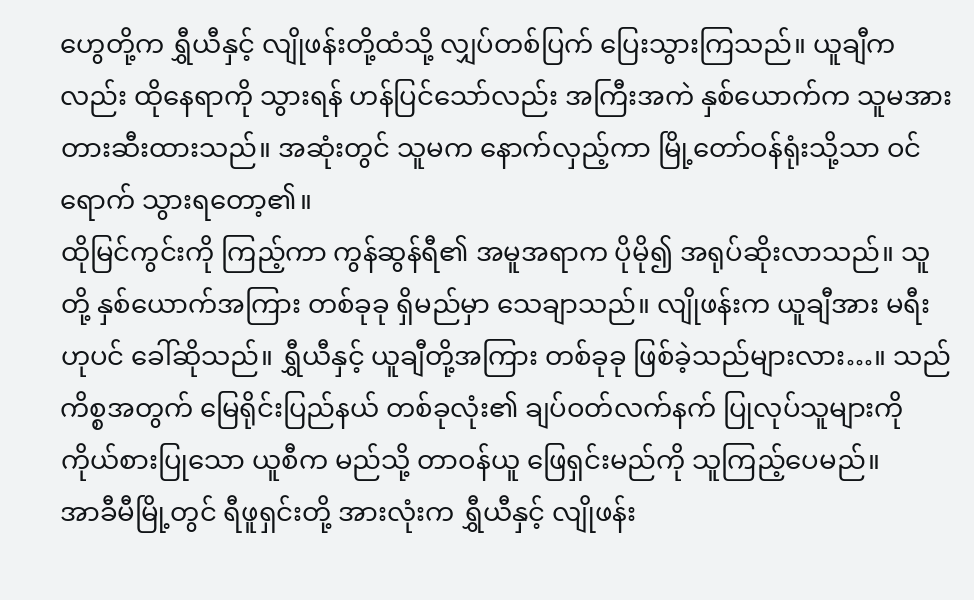ဟွေတို့က ရွှီယီနှင့် လျိုဖန်းတို့ထံသို့ လျှပ်တစ်ပြက် ပြေးသွားကြသည်။ ယူချီကလည်း ထိုနေရာကို သွားရန် ဟန်ပြင်သော်လည်း အကြီးအကဲ နှစ်ယောက်က သူမအား တားဆီးထားသည်။ အဆုံးတွင် သူမက နောက်လှည့်ကာ မြို့တော်ဝန်ရုံးသို့သာ ဝင်ရောက် သွားရတော့၏။
ထိုမြင်ကွင်းကို ကြည့်ကာ ကွန်ဆွန်ရီ၏ အမူအရာက ပိုမို၍ အရုပ်ဆိုးလာသည်။ သူတို့ နှစ်ယောက်အကြား တစ်ခုခု ရှိမည်မှာ သေချာသည်။ လျိုဖန်းက ယူချီအား မရီးဟုပင် ခေါ်ဆိုသည်။ ရွှီယီနှင့် ယူချီတို့အကြား တစ်ခုခု ဖြစ်ခဲ့သည်များလား…။ သည်ကိစ္စအတွက် မြေရိုင်းပြည်နယ် တစ်ခုလုံး၏ ချပ်ဝတ်လက်နက် ပြုလုပ်သူများကို ကိုယ်စားပြုသော ယူစီက မည်သို့ တာဝန်ယူ ဖြေရှင်းမည်ကို သူကြည့်ပေမည်။
အာခီမီမြို့တွင် ရီဖူရှင်းတို့ အားလုံးက ရွှီယီနှင့် လျိုဖန်း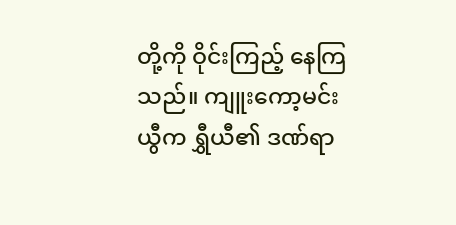တို့ကို ဝိုင်းကြည့် နေကြသည်။ ကျူးကော့မင်းယွီက ရွှီယီ၏ ဒဏ်ရာ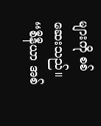များကို စစ်ဆေးသည်။
“စီနီယာ အစ်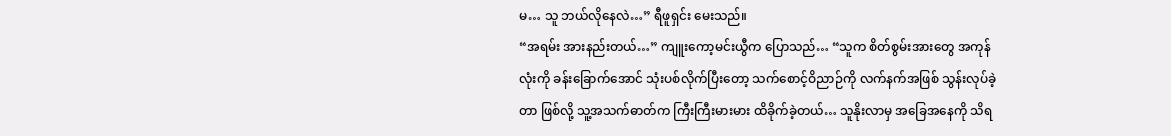မ… သူ ဘယ်လိုနေလဲ…” ရီဖူရှင်း မေးသည်။
“အရမ်း အားနည်းတယ်…” ကျူးကော့မင်းယွီက ပြောသည်… “သူက စိတ်စွမ်းအားတွေ အကုန်လုံးကို ခန်းခြောက်အောင် သုံးပစ်လိုက်ပြီးတော့ သက်စောင့်ဝိညာဉ်ကို လက်နက်အဖြစ် သွန်းလုပ်ခဲ့တာ ဖြစ်လို့ သူ့အသက်ဓာတ်က ကြီးကြီးမားမား ထိခိုက်ခဲ့တယ်… သူနိုးလာမှ အခြေအနေကို သိရ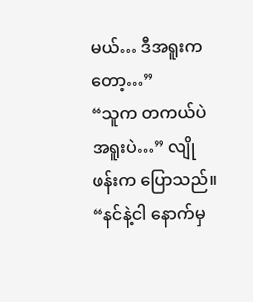မယ်… ဒီအရူးကတော့…”
“သူက တကယ်ပဲ အရူးပဲ…” လျိုဖန်းက ပြောသည်။
“နင်နဲ့ငါ နောက်မှ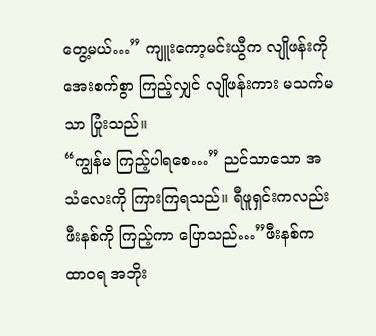တွေ့မယ်…” ကျူးကော့မင်းယွီက လျိုဖန်းကို အေးစက်စွာ ကြည့်လျှင် လျိုဖန်းကား မသက်မသာ ပြုံးသည်။
“ကျွန်မ ကြည့်ပါရစေ…” ညင်သာသော အသံလေးကို ကြားကြရသည်။ ရီဖူရှင်းကလည်း ဖီးနစ်ကို ကြည့်ကာ ပြောသည်…”ဖီးနစ်က ထာဝရ အဘိုး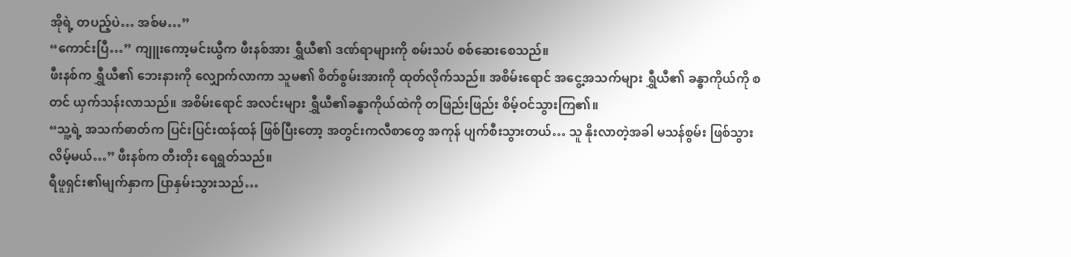အိုရဲ့ တပည့်ပဲ… အစ်မ…”
“ကောင်းပြီ…” ကျူးကော့မင်းယွီက ဖီးနစ်အား ရွှီယီ၏ ဒဏ်ရာများကို စမ်းသပ် စစ်ဆေးစေသည်။
ဖီးနစ်က ရွှီယီ၏ ဘေးနားကို လျှောက်လာကာ သူမ၏ စိတ်စွမ်းအားကို ထုတ်လိုက်သည်။ အစိမ်းရောင် အငွေ့အသက်များ ရွှီယီ၏ ခန္ဓာကိုယ်ကို စတင် ယှက်သန်းလာသည်။ အစိမ်းရောင် အလင်းများ ရွှီယီ၏ခန္ဓာကိုယ်ထဲကို တဖြည်းဖြည်း စိမ့်ဝင်သွားကြ၏။
“သူ့ရဲ့ အသက်ဓာတ်က ပြင်းပြင်းထန်ထန် ဖြစ်ပြီးတော့ အတွင်းကလီစာတွေ အကုန် ပျက်စီးသွားတယ်… သူ နိုးလာတဲ့အခါ မသန်စွမ်း ဖြစ်သွားလိမ့်မယ်…” ဖီးနစ်က တီးတိုး ရေရွတ်သည်။
ရီဖူရှင်း၏မျက်နှာက ပြာနှမ်းသွားသည်…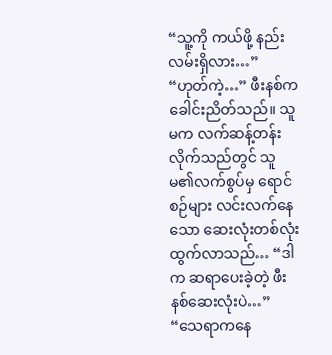“သူ့ကို ကယ်ဖို့ နည်းလမ်းရှိလား…”
“ဟုတ်ကဲ့…” ဖီးနစ်က ခေါင်းညိတ်သည်။ သူမက လက်ဆန့်တန်း လိုက်သည်တွင် သူမ၏လက်စွပ်မှ ရောင်စဉ်များ လင်းလက်နေသော ဆေးလုံးတစ်လုံး ထွက်လာသည်… “ဒါက ဆရာပေးခဲ့တဲ့ ဖီးနစ်ဆေးလုံးပဲ…”
“သေရာကနေ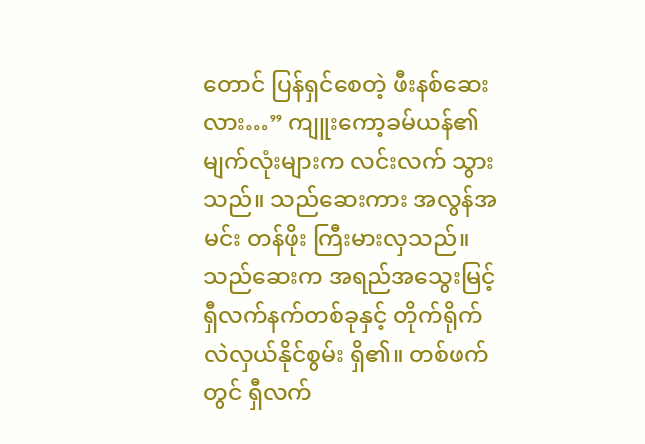တောင် ပြန်ရှင်စေတဲ့ ဖီးနစ်ဆေးလား…” ကျူးကော့ခမ်ယန်၏ မျက်လုံးများက လင်းလက် သွားသည်။ သည်ဆေးကား အလွန်အမင်း တန်ဖိုး ကြီးမားလှသည်။ သည်ဆေးက အရည်အသွေးမြင့် ရှီလက်နက်တစ်ခုနှင့် တိုက်ရိုက် လဲလှယ်နိုင်စွမ်း ရှိ၏။ တစ်ဖက်တွင် ရှီလက်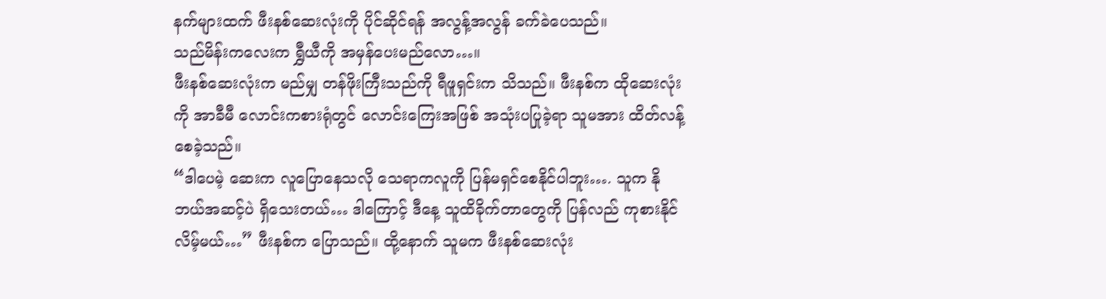နက်များထက် ဖီးနစ်ဆေးလုံးကို ပိုင်ဆိုင်ရန် အလွန့်အလွန် ခက်ခဲပေသည်။
သည်မိန်းကလေးက ရွှီယီကို အမှန်ပေးမည်လော…။
ဖီးနစ်ဆေးလုံးက မည်မျှ တန်ဖိုးကြီးသည်ကို ရီဖူရှင်းက သိသည်။ ဖီးနစ်က ထိုဆေးလုံးကို အာခီမီ လောင်းကစားရုံတွင် လောင်းကြေးအဖြစ် အသုံးပပြုခဲ့ရာ သူမအား ထိတ်လန့်စေခဲ့သည်။
“ဒါပေမဲ့ ဆေးက လူပြောနေသလို သေရာကလူကို ပြန်မရှင်စေနိုင်ပါဘူး…. သူက နိုဘယ်အဆင့်ပဲ ရှိသေးတယ်… ဒါကြောင့် ဒီနေ့ သူထိခိုက်တာတွေကို ပြန်လည် ကုစားနိုင်လိမ့်မယ်…” ဖီးနစ်က ပြောသည်။ ထို့နောက် သူမက ဖီးနစ်ဆေးလုံး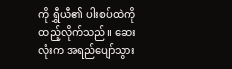ကို ရွှီယီ၏ ပါးစပ်ထဲကို ထည့်လိုက်သည်။ ဆေးလုံးက အရည်ပျော်သွား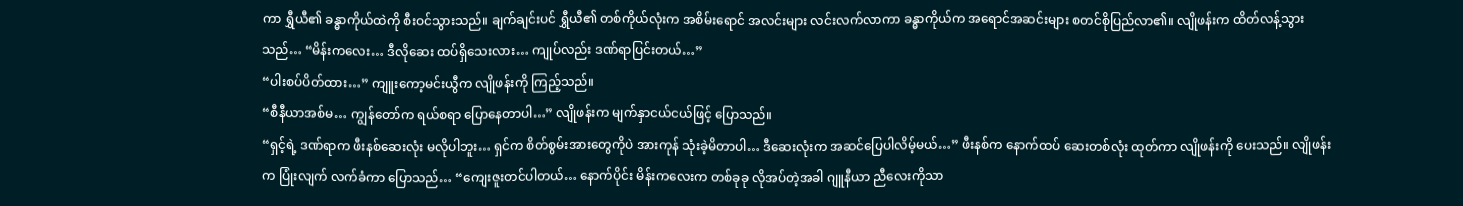ကာ ရွှီယီ၏ ခန္ဓာကိုယ်ထဲကို စီးဝင်သွားသည်။ ချက်ချင်းပင် ရွှီယီ၏ တစ်ကိုယ်လုံးက အစိမ်းရောင် အလင်းများ လင်းလက်လာကာ ခန္ဓာကိုယ်က အရောင်အဆင်းများ စတင်စိုပြည်လာ၏။ လျိုဖန်းက ထိတ်လန့်သွားသည်… “မိန်းကလေး… ဒီလိုဆေး ထပ်ရှိသေးလား… ကျုပ်လည်း ဒဏ်ရာပြင်းတယ်…”
“ပါးစပ်ပိတ်ထား…” ကျူးကော့မင်းယွီက လျိုဖန်းကို ကြည့်သည်။
“စီနီယာအစ်မ… ကျွန်တော်က ရယ်စရာ ပြောနေတာပါ…” လျိုဖန်းက မျက်နှာငယ်ငယ်ဖြင့် ပြောသည်။
“ရှင့်ရဲ့ ဒဏ်ရာက ဖီးနစ်ဆေးလုံး မလိုပါဘူး… ရှင်က စိတ်စွမ်းအားတွေကိုပဲ အားကုန် သုံးခဲ့မိတာပါ… ဒီဆေးလုံးက အဆင်ပြေပါလိမ့်မယ်…” ဖီးနစ်က နောက်ထပ် ဆေးတစ်လုံး ထုတ်ကာ လျိုဖန်းကို ပေးသည်။ လျိုဖန်းက ပြုံးလျက် လက်ခံကာ ပြောသည်… “ကျေးဇူးတင်ပါတယ်… နောက်ပိုင်း မိန်းကလေးက တစ်ခုခု လိုအပ်တဲ့အခါ ဂျူနီယာ ညီလေးကိုသာ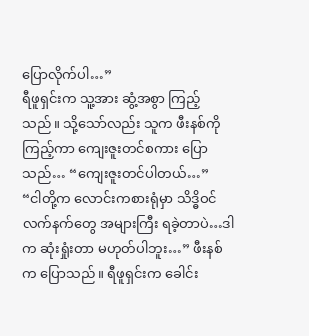ပြောလိုက်ပါ…”
ရီဖူရှင်းက သူ့အား ဆွံ့အစွာ ကြည့်သည်။ သို့သော်လည်း သူက ဖီးနစ်ကို ကြည့်ကာ ကျေးဇူးတင်စကား ပြောသည်… “ကျေးဇူးတင်ပါတယ်…”
“ငါတို့က လောင်းကစားရုံမှာ သိဒ္ဓိဝင်လက်နက်တွေ အများကြီး ရခဲ့တာပဲ…ဒါက ဆုံးရှုံးတာ မဟုတ်ပါဘူး…” ဖီးနစ်က ပြောသည်။ ရီဖူရှင်းက ခေါင်း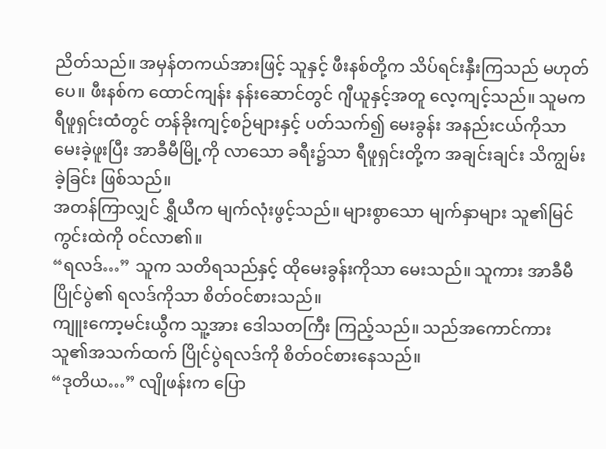ညိတ်သည်။ အမှန်တကယ်အားဖြင့် သူနှင့် ဖီးနစ်တို့က သိပ်ရင်းနှီးကြသည် မဟုတ်ပေ။ ဖီးနစ်က ထောင်ကျန်း နန်းဆောင်တွင် ဂျီယူနှင့်အတူ လေ့ကျင့်သည်။ သူမက ရီဖူရှင်းထံတွင် တန်ခိုးကျင့်စဉ်များနှင့် ပတ်သက်၍ မေးခွန်း အနည်းငယ်ကိုသာ မေးခဲ့ဖူးပြီး အာခီမီမြို့ကို လာသော ခရီး၌သာ ရီဖူရှင်းတို့က အချင်းချင်း သိကျွမ်းခဲ့ခြင်း ဖြစ်သည်။
အတန်ကြာလျှင် ရွှီယီက မျက်လုံးဖွင့်သည်။ များစွာသော မျက်နှာများ သူ၏မြင်ကွင်းထဲကို ဝင်လာ၏။
“ရလဒ်…” သူက သတိရသည်နှင့် ထိုမေးခွန်းကိုသာ မေးသည်။ သူကား အာခီမီပြိုင်ပွဲ၏ ရလဒ်ကိုသာ စိတ်ဝင်စားသည်။
ကျူးကော့မင်းယွီက သူ့အား ဒေါသတကြီး ကြည့်သည်။ သည်အကောင်ကား သူ၏အသက်ထက် ပြိုင်ပွဲရလဒ်ကို စိတ်ဝင်စားနေသည်။
“ဒုတိယ…” လျိုဖန်းက ပြော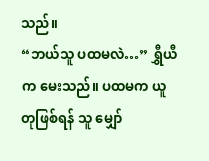သည်။
“ဘယ်သူ ပထမလဲ…” ရွှီယီက မေးသည်။ ပထမက ယူတုဖြစ်ရန် သူ မျှော်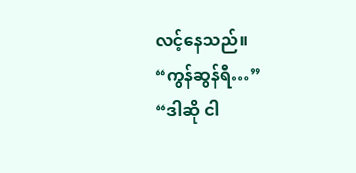လင့်နေသည်။
“ကွန်ဆွန်ရီ…”
“ဒါဆို ငါ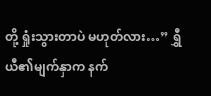တို့ ရှုံးသွားတာပဲ မဟုတ်လား…” ရွှီယီ၏မျက်နှာက နက်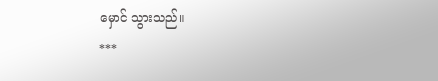မှောင် သွားသည်။
***